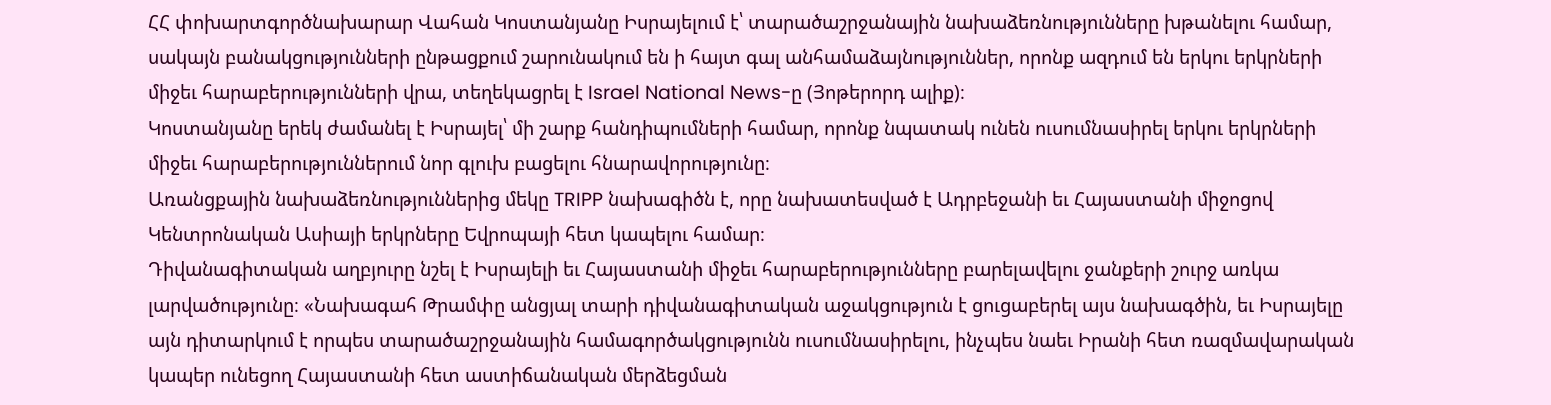ՀՀ փոխարտգործնախարար Վահան Կոստանյանը Իսրայելում է՝ տարածաշրջանային նախաձեռնությունները խթանելու համար, սակայն բանակցությունների ընթացքում շարունակում են ի հայտ գալ անհամաձայնություններ, որոնք ազդում են երկու երկրների միջեւ հարաբերությունների վրա, տեղեկացրել է Israel National News-ը (Յոթերորդ ալիք)։
Կոստանյանը երեկ ժամանել է Իսրայել՝ մի շարք հանդիպումների համար, որոնք նպատակ ունեն ուսումնասիրել երկու երկրների միջեւ հարաբերություններում նոր գլուխ բացելու հնարավորությունը։
Առանցքային նախաձեռնություններից մեկը TRIPP նախագիծն է, որը նախատեսված է Ադրբեջանի եւ Հայաստանի միջոցով Կենտրոնական Ասիայի երկրները Եվրոպայի հետ կապելու համար։
Դիվանագիտական աղբյուրը նշել է Իսրայելի եւ Հայաստանի միջեւ հարաբերությունները բարելավելու ջանքերի շուրջ առկա լարվածությունը։ «Նախագահ Թրամփը անցյալ տարի դիվանագիտական աջակցություն է ցուցաբերել այս նախագծին, եւ Իսրայելը այն դիտարկում է որպես տարածաշրջանային համագործակցությունն ուսումնասիրելու, ինչպես նաեւ Իրանի հետ ռազմավարական կապեր ունեցող Հայաստանի հետ աստիճանական մերձեցման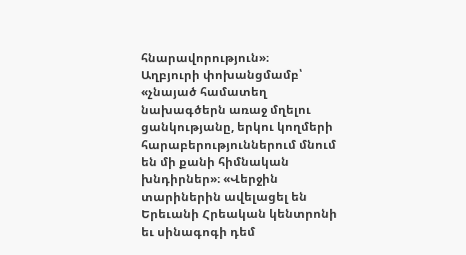հնարավորություն»։
Աղբյուրի փոխանցմամբ՝ «չնայած համատեղ նախագծերն առաջ մղելու ցանկությանը, երկու կողմերի հարաբերություններում մնում են մի քանի հիմնական խնդիրներ»։ «Վերջին տարիներին ավելացել են Երեւանի Հրեական կենտրոնի եւ սինագոգի դեմ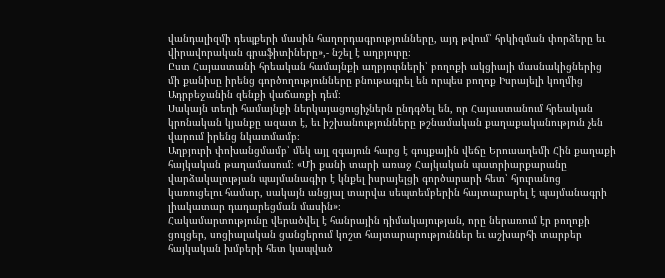վանդալիզմի դեպքերի մասին հաղորդագրությունները, այդ թվում՝ հրկիզման փորձերը եւ վիրավորական գրաֆիտիները»,- նշել է աղբյուրը։
Ըստ Հայաստանի հրեական համայնքի աղբյուրների՝ բողոքի ակցիայի մասնակիցներից մի քանիսը իրենց գործողությունները բնութագրել են որպես բողոք Իսրայելի կողմից Ադրբեջանին զենքի վաճառքի դեմ։
Սակայն տեղի համայնքի ներկայացուցիչներն ընդգծել են, որ Հայաստանում հրեական կրոնական կյանքը ազատ է, եւ իշխանությունները թշնամական քաղաքականություն չեն վարում իրենց նկատմամբ։
Աղբյուրի փոխանցմամբ՝ մեկ այլ զգայուն հարց է գույքային վեճը Երուսաղեմի Հին քաղաքի հայկական թաղամասում։ «Մի քանի տարի առաջ Հայկական պատրիարքարանը վարձակալության պայմանագիր է կնքել իսրայելցի գործարարի հետ՝ հյուրանոց կառուցելու համար, սակայն անցյալ տարվա սեպտեմբերին հայտարարել է պայմանագրի լիակատար դադարեցման մասին»։
Հակամարտությունը վերածվել է հանրային դիմակայության, որը ներառում էր բողոքի ցույցեր, սոցիալական ցանցերում կոշտ հայտարարություններ եւ աշխարհի տարբեր հայկական խմբերի հետ կապված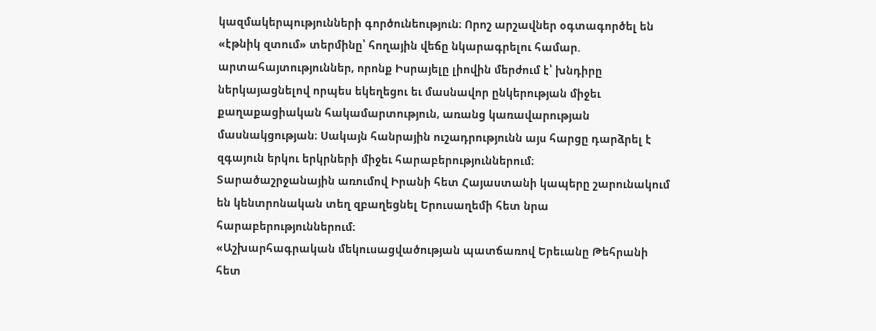կազմակերպությունների գործունեություն։ Որոշ արշավներ օգտագործել են «էթնիկ զտում» տերմինը՝ հողային վեճը նկարագրելու համար. արտահայտություններ, որոնք Իսրայելը լիովին մերժում է՝ խնդիրը ներկայացնելով որպես եկեղեցու եւ մասնավոր ընկերության միջեւ քաղաքացիական հակամարտություն, առանց կառավարության մասնակցության։ Սակայն հանրային ուշադրությունն այս հարցը դարձրել է զգայուն երկու երկրների միջեւ հարաբերություններում։
Տարածաշրջանային առումով Իրանի հետ Հայաստանի կապերը շարունակում են կենտրոնական տեղ զբաղեցնել Երուսաղեմի հետ նրա հարաբերություններում։
«Աշխարհագրական մեկուսացվածության պատճառով Երեւանը Թեհրանի հետ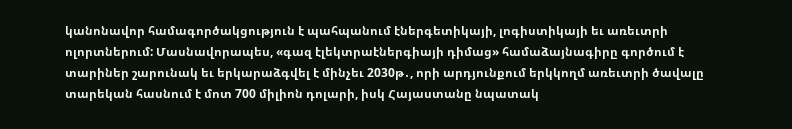կանոնավոր համագործակցություն է պահպանում էներգետիկայի, լոգիստիկայի եւ առեւտրի ոլորտներում: Մասնավորապես, «գազ էլեկտրաէներգիայի դիմաց» համաձայնագիրը գործում է տարիներ շարունակ եւ երկարաձգվել է մինչեւ 2030թ․, որի արդյունքում երկկողմ առեւտրի ծավալը տարեկան հասնում է մոտ 700 միլիոն դոլարի, իսկ Հայաստանը նպատակ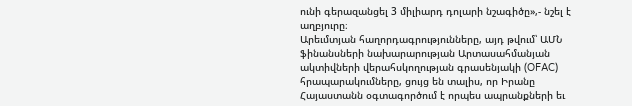ունի գերազանցել 3 միլիարդ դոլարի նշագիծը»,- նշել է աղբյուրը։
Արեւմտյան հաղորդագրությունները, այդ թվում՝ ԱՄՆ ֆինանսների նախարարության Արտասահմանյան ակտիվների վերահսկողության գրասենյակի (OFAC) հրապարակումները, ցույց են տալիս, որ Իրանը Հայաստանն օգտագործում է որպես ապրանքների եւ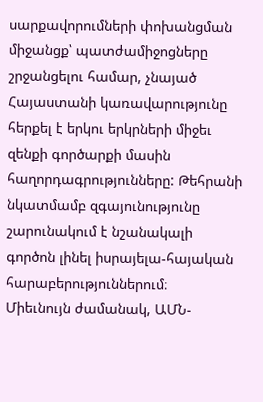սարքավորումների փոխանցման միջանցք՝ պատժամիջոցները շրջանցելու համար, չնայած Հայաստանի կառավարությունը հերքել է երկու երկրների միջեւ զենքի գործարքի մասին հաղորդագրությունները: Թեհրանի նկատմամբ զգայունությունը շարունակում է նշանակալի գործոն լինել իսրայելա-հայական հարաբերություններում։
Միեւնույն ժամանակ, ԱՄՆ-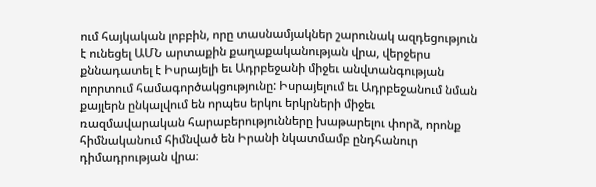ում հայկական լոբբին, որը տասնամյակներ շարունակ ազդեցություն է ունեցել ԱՄՆ արտաքին քաղաքականության վրա, վերջերս քննադատել է Իսրայելի եւ Ադրբեջանի միջեւ անվտանգության ոլորտում համագործակցությունը: Իսրայելում եւ Ադրբեջանում նման քայլերն ընկալվում են որպես երկու երկրների միջեւ ռազմավարական հարաբերությունները խաթարելու փորձ, որոնք հիմնականում հիմնված են Իրանի նկատմամբ ընդհանուր դիմադրության վրա։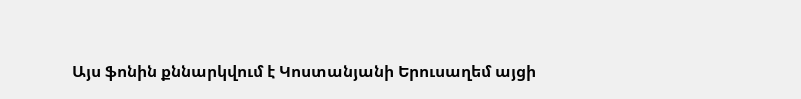Այս ֆոնին քննարկվում է Կոստանյանի Երուսաղեմ այցի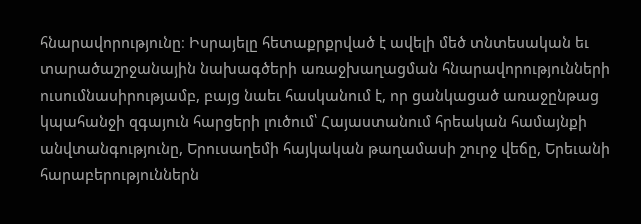հնարավորությունը։ Իսրայելը հետաքրքրված է ավելի մեծ տնտեսական եւ տարածաշրջանային նախագծերի առաջխաղացման հնարավորությունների ուսումնասիրությամբ, բայց նաեւ հասկանում է, որ ցանկացած առաջընթաց կպահանջի զգայուն հարցերի լուծում՝ Հայաստանում հրեական համայնքի անվտանգությունը, Երուսաղեմի հայկական թաղամասի շուրջ վեճը, Երեւանի հարաբերություններն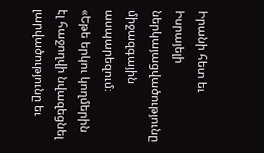Իրանի հետ եւ Իսրայելի ներկայացվածությունը միջազգային ասպարեզում։
«Եթե երկու կողմերին էլ հաջողվի նվազեցնել լարվածությունը եւ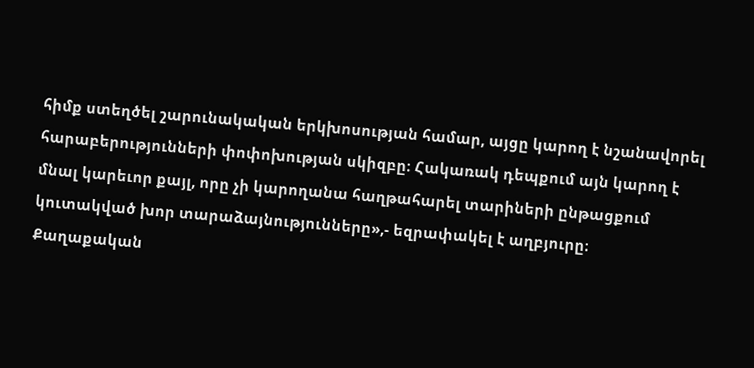հիմք ստեղծել շարունակական երկխոսության համար, այցը կարող է նշանավորել հարաբերությունների փոփոխության սկիզբը։ Հակառակ դեպքում այն կարող է մնալ կարեւոր քայլ, որը չի կարողանա հաղթահարել տարիների ընթացքում կուտակված խոր տարաձայնությունները»,- եզրափակել է աղբյուրը։
Քաղաքական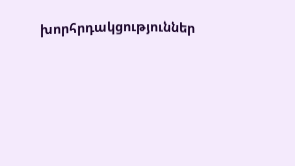խորհրդակցություններ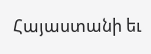Հայաստանի եւ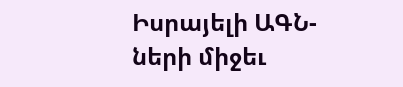Իսրայելի ԱԳՆ-ների միջեւ